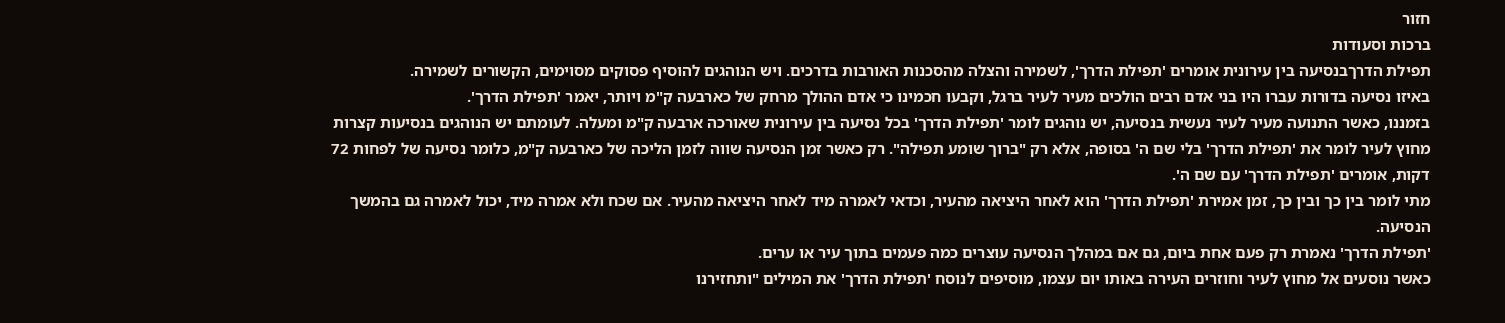חזור
ברכות וסעודות
תפילת הדרךבנסיעה בין עירונית אומרים 'תפילת הדרך', לשמירה והצלה מהסכנות האורבות בדרכים. ויש הנוהגים להוסיף פסוקים מסוימים, הקשורים לשמירה.
באיזו נסיעה בדורות עברו היו בני אדם רבים הולכים מעיר לעיר ברגל, וקבעו חכמינו כי אדם ההולך מרחק של כארבעה ק"מ ויותר, יאמר 'תפילת הדרך'.
בזמננו, כאשר התנועה מעיר לעיר נעשית בנסיעה, יש נוהגים לומר 'תפילת הדרך' בכל נסיעה בין עירונית שאורכה ארבעה ק"מ ומעלה. לעומתם יש הנוהגים בנסיעות קצרות מחוץ לעיר לומר את 'תפילת הדרך' בלי שם ה' בסופה, אלא רק "ברוך שומע תפילה". רק כאשר זמן הנסיעה שווה לזמן הליכה של כארבעה ק"מ, כלומר נסיעה של לפחות 72 דקות, אומרים 'תפילת הדרך' עם שם ה'.
מתי לומר בין כך ובין כך, זמן אמירת 'תפילת הדרך' הוא לאחר היציאה מהעיר, וכדאי לאמרה מיד לאחר היציאה מהעיר. אם שכח ולא אמרה מיד, יכול לאמרה גם בהמשך הנסיעה.
'תפילת הדרך' נאמרת רק פעם אחת ביום, גם אם במהלך הנסיעה עוצרים כמה פעמים בתוך עיר או ערים.
כאשר נוסעים אל מחוץ לעיר וחוזרים העירה באותו יום עצמו, מוסיפים לנוסח 'תפילת הדרך' את המילים "ותחזירנו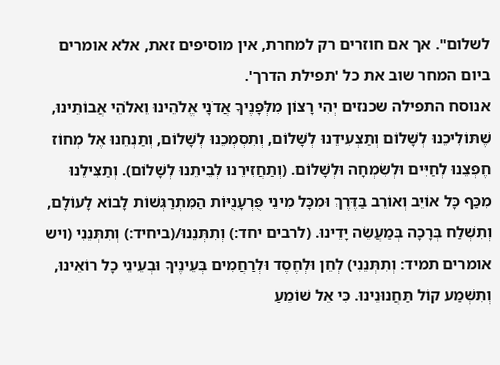לשלום". אך אם חוזרים רק למחרת, אין מוסיפים זאת, אלא אומרים ביום המחר שוב את כל 'תפילת הדרך'.
אנוסח התפילה שכנזים יְהִי רָצוֹן מִלְּפָנֶיךָ אֲדֹנָי אֱלֹהֵינוּ וֵאלֹהֵי אֲבוֹתֵינוּ, שֶׁתּוֹלִיכֵנוּ לְשָׁלוֹם וְתַצְעִידֵנוּ לְשָׁלוֹם, וְתִסְמְכֵנוּ לְשָׁלוֹם, וְתַנְחֵנוּ אֶל מְחוֹז חֶפְצֵנוּ לְחַיִּים וּלְשִׂמְחָה וּלְשָׁלוֹם. (וְתַחֲזִירֵנוּ לְבֵיתֵנוּ לְשָׁלוֹם). וְתַצִּילֵנוּ מִכַּף כָּל אוֹיֵב וְאוֹרֵב בַּדֶּרֶךְ וּמִכָּל מִינֵי פֻּרְעָנֻיּוֹת הַמִּתְרַגְּשׁוֹת לָבוֹא לָעוֹלָם, וְתִשְׁלַח בְּרָכָה בְּמַעֲשֵׂה יָדֵינוּ. (לרבים יחד:) וְתִתְּנֵנוּ/(ביחיד:) וְתִתְּנֵנִי (ויש אומרים תמיד: וְתִתְּנֵנִי) לְחֵן וּלְחֶסֶד וּלְרַחֲמִים בְּעֵינֶיךָ וּבְעֵינֵי כָל רוֹאֵינוּ, וְתִשְׁמַע קוֹל תַּחֲנוּנֵינוּ. כִּי אֵל שׁוֹמֵעַ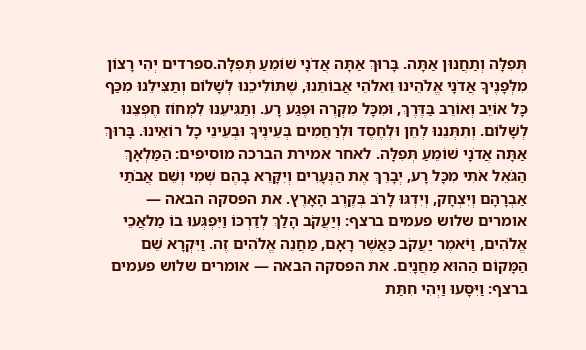תְּפִלָּה וְתַחֲנוּן אַתָּה. בָּרוּךְ אַתָּה אֲדֹנָי שׁוֹמֵעַ תְּפִלָּה.ספרדים יְהִי רָצוֹן מִלְּפָנֶיךָ אֲדֹנָי אֱלֹהֵינוּ וֵאלֹהֵי אֲבוֹתֵנוּ, שֶׁתּוֹלִיכֵנוּ לְשָׁלוֹם וְתַצִּילֵנוּ מִכַּף כָּל אוֹיֵב וְאוֹרֵב בַּדֶּרֶךְ, וּמִכָּל מִקְרֶה וּפֶגַע רָע. וְתַגִּיעֵנוּ לִמְחוֹז חֶפְצֵנוּ לְשָׁלוֹם. וְתִתְּנֵנוּ לְחֵן וּלְחֶסֶד וּלְרַחֲמִים בְּעֵינֶיךָ וּבְעֵינֵי כָל רוֹאֵינוּ. בָּרוּךְ אַתָּה אֲדֹנָי שׁוֹמֵעַ תְּפִלָּה. לאחר אמירת הברכה מוסיפים: הַמַּלְאָךְ הַגֹּאֵל אֹתִי מִכָּל רָע, יְבָרֵךְ אֶת הַנְּעָרִים וְיִקָּרֵא בָהֶם שְׁמִי וְשֵׁם אֲבֹתַי אַבְרָהָם וְיִצְחָק, וְיִדְגּוּ לָרֹב בְּקֶרֶב הָאָרֶץ. את הפסקה הבאה — אומרים שלוש פעמים ברצף: וְיַעֲקֹב הָלַךְ לְדַרְכּוֹ וַיִּפְגְּעוּ בוֹ מַלאֲכֵי אֱלֹהִים, וַיֹּאמֶר יַעֲקֹב כַּאֲשֶׁר רָאָם, מַחֲנֵה אֱלֹהִים זֶה. וַיִּקְרָא שֵׁם הַמָּקוֹם הַהוּא מַחֲנָיִם. את הפסקה הבאה — אומרים שלוש פעמים ברצף: וַיִּסָּעוּ וַיְהִי חִתַּת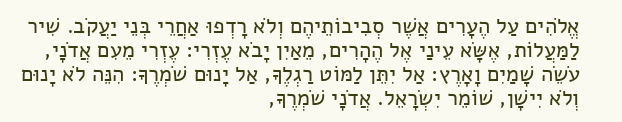אֱלֹהִים עַל הֶעָרִים אֲשֶׁר סְבִיבוֹתֵיהֶם וְלֹא רָדְפוּ אַחֲרֵי בְּנֵי יַעֲקֹב. שִׁיר לַמַּעֲלוֹת, אֶשָּׂא עֵינַי אֶל הֶהָרִים, מֵאַיִן יָבֹא עֶזְרִי: עֶזְרִי מֵעִם אֲדֹנָי, עֹשֵׂה שָׁמַיִם וָאָרֶץ: אַל יִתֵּן לַמּוֹט רַגְלֶךָ, אַל יָנוּם שֹׁמְרֶךָ: הִנֵּה לֹא יָנוּם וְלֹא יִישָׁן, שׁוֹמֵר יִשְׂרָאֵל. אֲדֹנָי שֹׁמְרֶךָ,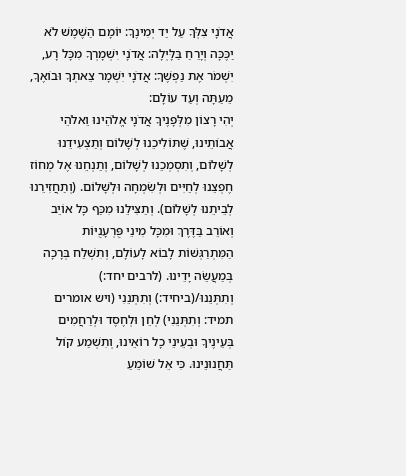אֲדֹנָי צִלְּךָ עַל יַד יְמִינֶךָ: יוֹמָם הַשֶּׁמֶשׁ לֹא יַכֶּכָּה וְיָרֵחַ בַּלָּיְלָה: אֲדֹנָי יִשְׁמָרְךָ מִכָּל רָע, יִשְׁמֹר אֶת נַפְשֶׁךָ: אֲדֹנָי יִשְׁמָר צֵאתְךָ וּבוֹאֶךָ, מֵעַתָּה וְעַד עוֹלָם:
יְהִי רָצוֹן מִלְּפָנֶיךָ אֲדֹנָי אֱלֹהֵינוּ וֵאלֹהֵי אֲבוֹתֵינוּ, שֶׁתּוֹלִיכֵנוּ לְשָׁלוֹם וְתַצְעִידֵנוּ לְשָׁלוֹם, וְתִסְמְכֵנוּ לְשָׁלוֹם, וְתַנְחֵנוּ אֶל מְחוֹז חֶפְצֵנוּ לְחַיִּים וּלְשִׂמְחָה וּלְשָׁלוֹם. (וְתַחֲזִירֵנוּ לְבֵיתֵנוּ לְשָׁלוֹם). וְתַצִּילֵנוּ מִכַּף כָּל אוֹיֵב וְאוֹרֵב בַּדֶּרֶךְ וּמִכָּל מִינֵי פֻּרְעָנֻיּוֹת הַמִּתְרַגְּשׁוֹת לָבוֹא לָעוֹלָם, וְתִשְׁלַח בְּרָכָה בְּמַעֲשֵׂה יָדֵינוּ. (לרבים יחד:) וְתִתְּנֵנוּ/(ביחיד:) וְתִתְּנֵנִי (ויש אומרים תמיד: וְתִתְּנֵנִי) לְחֵן וּלְחֶסֶד וּלְרַחֲמִים בְּעֵינֶיךָ וּבְעֵינֵי כָל רוֹאֵינוּ, וְתִשְׁמַע קוֹל תַּחֲנוּנֵינוּ. כִּי אֵל שׁוֹמֵעַ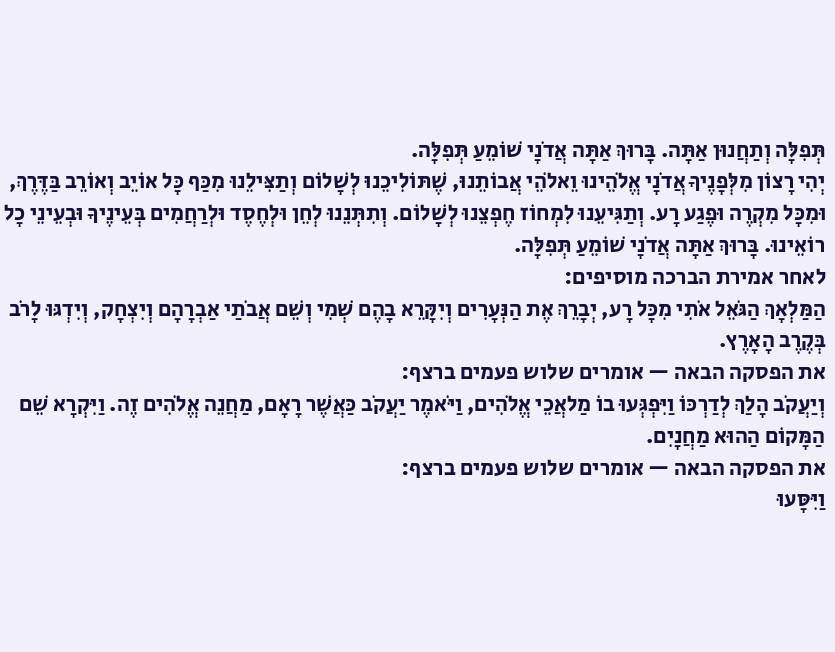תְּפִלָּה וְתַחֲנוּן אַתָּה. בָּרוּךְ אַתָּה אֲדֹנָי שׁוֹמֵעַ תְּפִלָּה.
יְהִי רָצוֹן מִלְּפָנֶיךָ אֲדֹנָי אֱלֹהֵינוּ וֵאלֹהֵי אֲבוֹתֵנוּ, שֶׁתּוֹלִיכֵנוּ לְשָׁלוֹם וְתַצִּילֵנוּ מִכַּף כָּל אוֹיֵב וְאוֹרֵב בַּדֶּרֶךְ, וּמִכָּל מִקְרֶה וּפֶגַע רָע. וְתַגִּיעֵנוּ לִמְחוֹז חֶפְצֵנוּ לְשָׁלוֹם. וְתִתְּנֵנוּ לְחֵן וּלְחֶסֶד וּלְרַחֲמִים בְּעֵינֶיךָ וּבְעֵינֵי כָל רוֹאֵינוּ. בָּרוּךְ אַתָּה אֲדֹנָי שׁוֹמֵעַ תְּפִלָּה.
לאחר אמירת הברכה מוסיפים:
הַמַּלְאָךְ הַגֹּאֵל אֹתִי מִכָּל רָע, יְבָרֵךְ אֶת הַנְּעָרִים וְיִקָּרֵא בָהֶם שְׁמִי וְשֵׁם אֲבֹתַי אַבְרָהָם וְיִצְחָק, וְיִדְגּוּ לָרֹב בְּקֶרֶב הָאָרֶץ.
את הפסקה הבאה — אומרים שלוש פעמים ברצף:
וְיַעֲקֹב הָלַךְ לְדַרְכּוֹ וַיִּפְגְּעוּ בוֹ מַלאֲכֵי אֱלֹהִים, וַיֹּאמֶר יַעֲקֹב כַּאֲשֶׁר רָאָם, מַחֲנֵה אֱלֹהִים זֶה. וַיִּקְרָא שֵׁם הַמָּקוֹם הַהוּא מַחֲנָיִם.
את הפסקה הבאה — אומרים שלוש פעמים ברצף:
וַיִּסָּעוּ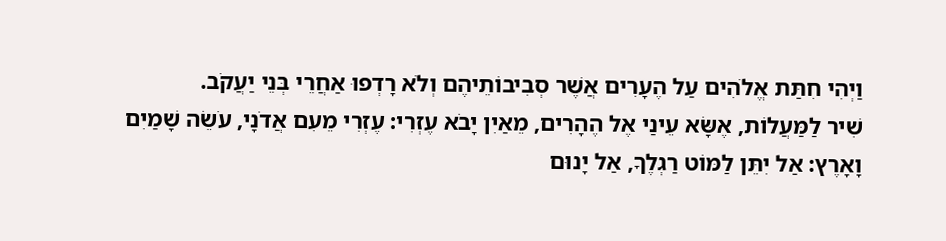וַיְהִי חִתַּת אֱלֹהִים עַל הֶעָרִים אֲשֶׁר סְבִיבוֹתֵיהֶם וְלֹא רָדְפוּ אַחֲרֵי בְּנֵי יַעֲקֹב.
שִׁיר לַמַּעֲלוֹת, אֶשָּׂא עֵינַי אֶל הֶהָרִים, מֵאַיִן יָבֹא עֶזְרִי: עֶזְרִי מֵעִם אֲדֹנָי, עֹשֵׂה שָׁמַיִם וָאָרֶץ: אַל יִתֵּן לַמּוֹט רַגְלֶךָ, אַל יָנוּם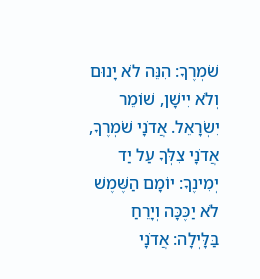שֹׁמְרֶךָ: הִנֵּה לֹא יָנוּם וְלֹא יִישָׁן, שׁוֹמֵר יִשְׂרָאֵל. אֲדֹנָי שֹׁמְרֶךָ, אֲדֹנָי צִלְּךָ עַל יַד יְמִינֶךָ: יוֹמָם הַשֶּׁמֶשׁ לֹא יַכֶּכָּה וְיָרֵחַ בַּלָּיְלָה: אֲדֹנָי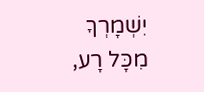יִשְׁמָרְךָ מִכָּל רָע,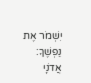יִשְׁמֹר אֶת נַפְשֶׁךָ: אֲדֹנָי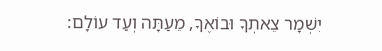יִשְׁמָר צֵאתְךָ וּבוֹאֶךָ, מֵעַתָּה וְעַד עוֹלָם: